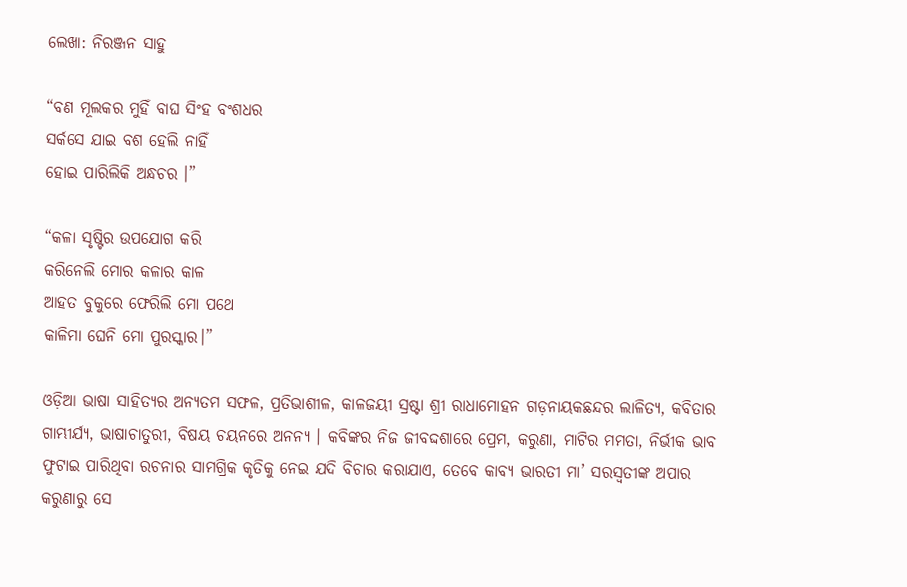ଲେଖା: ନିରଞ୍ଜନ ସାହୁ

“ବଣ ମୂଲକର ମୁହିଁ ବାଘ ସିଂହ ବଂଶଧର
ସର୍କସେ ଯାଇ ବଶ ହେଲି ନାହିଁ
ହୋଇ ପାରିଲିକି ଅନ୍ଧଚର ।”

“କଳା ସୃଷ୍ଟିର ଉପଯୋଗ କରି
କରିନେଲି ମୋର କଳାର କାଳ
ଆହତ ବୁକୁରେ ଫେରିଲି ମୋ ପଥେ
କାଳିମା ଘେନି ମୋ ପୁରସ୍କାର।”

ଓଡ଼ିଆ ଭାଷା ସାହିତ୍ୟର ଅନ୍ୟତମ ସଫଳ, ପ୍ରତିଭାଶୀଳ, କାଳଜୟୀ ସ୍ରଷ୍ଟା ଶ୍ରୀ ରାଧାମୋହନ ଗଡ଼ନାୟକଛନ୍ଦର ଲାଳିତ୍ୟ, କବିତାର ଗାମ୍ଭୀର୍ଯ୍ୟ, ଭାଷାଚାତୁରୀ, ବିଷୟ ଚୟନରେ ଅନନ୍ୟ । କବିଙ୍କର ନିଜ ଜୀବଦ୍ଦଶାରେ ପ୍ରେମ, କରୁଣା, ମାଟିର ମମତା, ନିର୍ଭୀକ ଭାବ ଫୁଟାଇ ପାରିଥିବା ରଚନାର ସାମଗ୍ରିକ କୃତିକୁ ନେଇ ଯଦି ବିଚାର କରାଯାଏ, ତେବେ କାବ୍ୟ ଭାରତୀ ମା’ ସରସ୍ଵତୀଙ୍କ ଅପାର କରୁଣାରୁ ସେ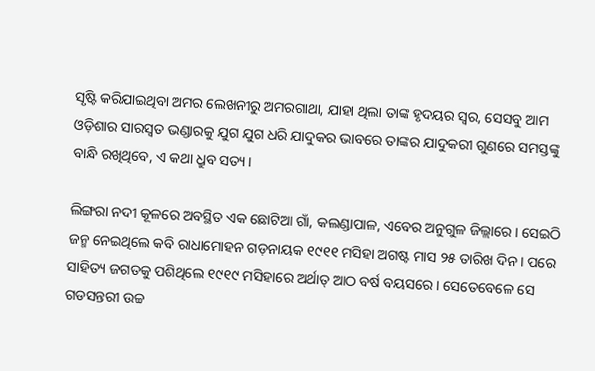ସୃଷ୍ଟି କରିଯାଇଥିବା ଅମର ଲେଖନୀରୁ ଅମରଗାଥା, ଯାହା ଥିଲା ତାଙ୍କ ହୃଦୟର ସ୍ଵର, ସେସବୁ ଆମ ଓଡ଼ିଶାର ସାରସ୍ବତ ଭଣ୍ଡାରକୁ ଯୁଗ ଯୁଗ ଧରି ଯାଦୁକର ଭାବରେ ତାଙ୍କର ଯାଦୁକରୀ ଗୁଣରେ ସମସ୍ତଙ୍କୁ ବାନ୍ଧି ରଖିଥିବେ, ଏ କଥା ଧ୍ରୁବ ସତ୍ୟ।

ଲିଙ୍ଗରା ନଦୀ କୂଳରେ ଅବସ୍ଥିତ ଏକ ଛୋଟିଆ ଗାଁ, କଲଣ୍ଡାପାଳ, ଏବେର ଅନୁଗୁଳ ଜିଲ୍ଲାରେ। ସେଇଠି ଜନ୍ମ ନେଇଥିଲେ କବି ରାଧାମୋହନ ଗଡ଼ନାୟକ ୧୯୧୧ ମସିହା ଅଗଷ୍ଟ ମାସ ୨୫ ତାରିଖ ଦିନ। ପରେ ସାହିତ୍ୟ ଜଗତକୁ ପଶିଥିଲେ ୧୯୧୯ ମସିହାରେ ଅର୍ଥାତ୍ ଆଠ ବର୍ଷ ବୟସରେ। ସେତେବେଳେ ସେ ଗଡସନ୍ତରୀ ଉଚ୍ଚ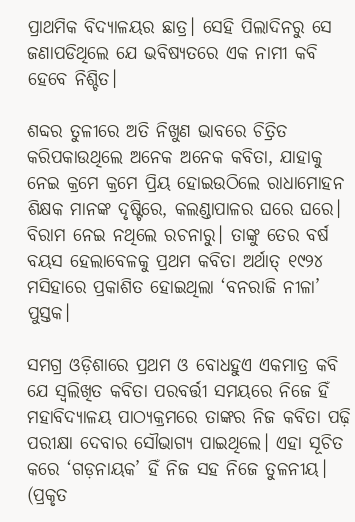ପ୍ରାଥମିକ ବିଦ୍ୟାଳୟର ଛାତ୍ର। ସେହି ପିଲାଦିନରୁ ସେ ଜଣାପଡିଥିଲେ ଯେ ଭବିଷ୍ୟତରେ ଏକ ନାମୀ କବି ହେବେ ନିଶ୍ଚିତ।

ଶବ୍ଦର ତୁଳୀରେ ଅତି ନିଖୁଣ ଭାବରେ ଚିତ୍ରିତ କରିପକାଉଥିଲେ ଅନେକ ଅନେକ କବିତା, ଯାହାକୁ ନେଇ କ୍ରମେ କ୍ରମେ ପ୍ରିୟ ହୋଇଉଠିଲେ ରାଧାମୋହନ ଶିକ୍ଷକ ମାନଙ୍କ ଦୃଷ୍ଟିରେ, କଲଣ୍ଡାପାଳର ଘରେ ଘରେ। ବିରାମ ନେଇ ନଥିଲେ ରଚନାରୁ। ତାଙ୍କୁ ତେର ବର୍ଷ ବୟସ ହେଲାବେଳକୁ ପ୍ରଥମ କବିତା ଅର୍ଥାତ୍ ୧୯୨୪ ମସିହାରେ ପ୍ରକାଶିତ ହୋଇଥିଲା ‘ବନରାଜି ନୀଳା’ ପୁସ୍ତକ।

ସମଗ୍ର ଓଡ଼ିଶାରେ ପ୍ରଥମ ଓ ବୋଧହୁଏ ଏକମାତ୍ର କବି ଯେ ସ୍ଵଲିଖିତ କବିତା ପରବର୍ତ୍ତୀ ସମୟରେ ନିଜେ ହିଁ ମହାବିଦ୍ୟାଳୟ ପାଠ୍ୟକ୍ରମରେ ତାଙ୍କର ନିଜ କବିତା ପଢ଼ି ପରୀକ୍ଷା ଦେବାର ସୌଭାଗ୍ୟ ପାଇଥିଲେ। ଏହା ସୂଚିତ କରେ ‘ଗଡ଼ନାୟକ’ ହିଁ ନିଜ ସହ ନିଜେ ତୁଳନୀୟ। (ପ୍ରକୃତ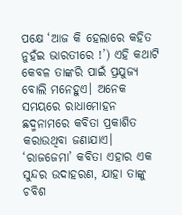ପକ୍ଷେ ‘ଆଜ କି ହେଲାରେ କହିତ ନୁହଁଇ ଭାରତୀରେ !’) ଏହି କଥାଟି କେବଳ ତାଙ୍କରି ପାଇଁ ପ୍ରଯୁଜ୍ୟ ବୋଲି ମନେହୁଏ। ଅନେକ ସମୟରେ ରାଧାମୋହନ ଛଦ୍ମନାମରେ କବିତା ପ୍ରକାଶିତ କରାଉଥିବା ଜଣାଯାଏ। ‘ରାଜଜେମା’ କବିତା ଏହାର ଏକ ସୁନ୍ଦର ଉଦାହରଣ, ଯାହା ତାଙ୍କୁ ଚବିଶ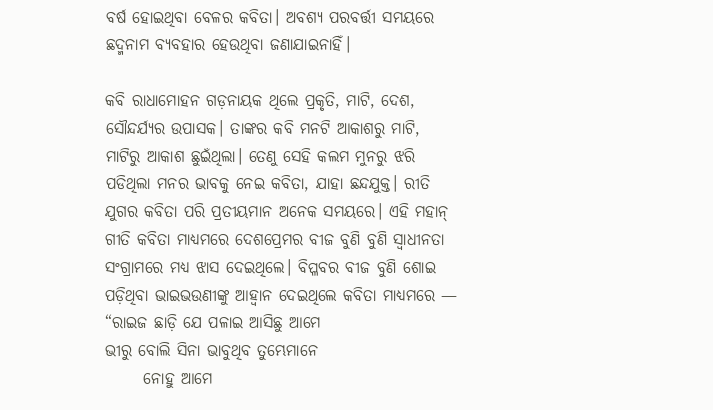ବର୍ଷ ହୋଇଥିବା ବେଳର କବିତା। ଅବଶ୍ୟ ପରବର୍ତ୍ତୀ ସମୟରେ ଛଦ୍ମନାମ ବ୍ୟବହାର ହେଉଥିବା ଜଣାଯାଇନାହିଁ।

କବି ରାଧାମୋହନ ଗଡ଼ନାୟକ ଥିଲେ ପ୍ରକୃତି, ମାଟି, ଦେଶ, ସୌନ୍ଦର୍ଯ୍ୟର ଉପାସକ। ତାଙ୍କର କବି ମନଟି ଆକାଶରୁ ମାଟି, ମାଟିରୁ ଆକାଶ ଛୁଇଁଥିଲା। ତେଣୁ ସେହି କଲମ ମୁନରୁ ଝରି ପଡିଥିଲା ମନର ଭାବକୁ ନେଇ କବିତା, ଯାହା ଛନ୍ଦଯୁକ୍ତ। ରୀତି ଯୁଗର କବିତା ପରି ପ୍ରତୀୟମାନ ଅନେକ ସମୟରେ। ଏହି ମହାନ୍ ଗୀତି କବିତା ମାଧ୍ୟମରେ ଦେଶପ୍ରେମର ବୀଜ ବୁଣି ବୁଣି ସ୍ଵାଧୀନତା ସଂଗ୍ରାମରେ ମଧ୍ୟ ଝାସ ଦେଇଥିଲେ। ବିପ୍ଳବର ବୀଜ ବୁଣି ଶୋଇ ପଡ଼ିଥିବା ଭାଇଭଉଣୀଙ୍କୁ ଆହ୍ବାନ ଦେଇଥିଲେ କବିତା ମାଧ୍ୟମରେ —
“ରାଇଜ ଛାଡ଼ି ଯେ ପଳାଇ ଆସିଛୁ ଆମେ
ଭୀରୁ ବୋଲି ସିନା ଭାବୁଥିବ ତୁମ୍ଭେମାନେ
      ନୋହୁ ଆମେ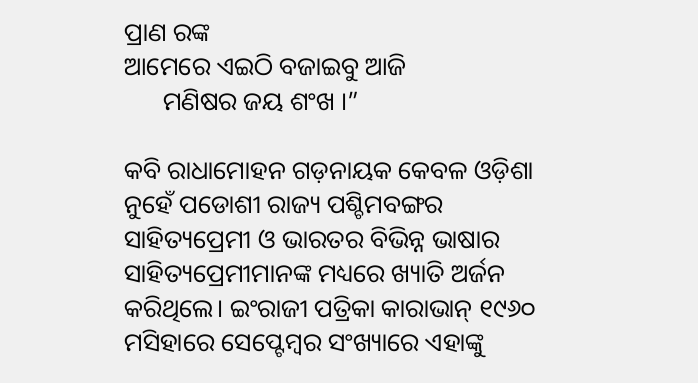ପ୍ରାଣ ରଙ୍କ
ଆମେରେ ଏଇଠି ବଜାଇବୁ ଆଜି
      ମଣିଷର ଜୟ ଶଂଖ ।”

କବି ରାଧାମୋହନ ଗଡ଼ନାୟକ କେବଳ ଓଡ଼ିଶା ନୁହେଁ ପଡୋଶୀ ରାଜ୍ୟ ପଶ୍ଚିମବଙ୍ଗର ସାହିତ୍ୟପ୍ରେମୀ ଓ ଭାରତର ବିଭିନ୍ନ ଭାଷାର ସାହିତ୍ୟପ୍ରେମୀମାନଙ୍କ ମଧ୍ୟରେ ଖ୍ୟାତି ଅର୍ଜନ କରିଥିଲେ। ଇଂରାଜୀ ପତ୍ରିକା କାରାଭାନ୍ ୧୯୬୦ ମସିହାରେ ସେପ୍ଟେମ୍ବର ସଂଖ୍ୟାରେ ଏହାଙ୍କୁ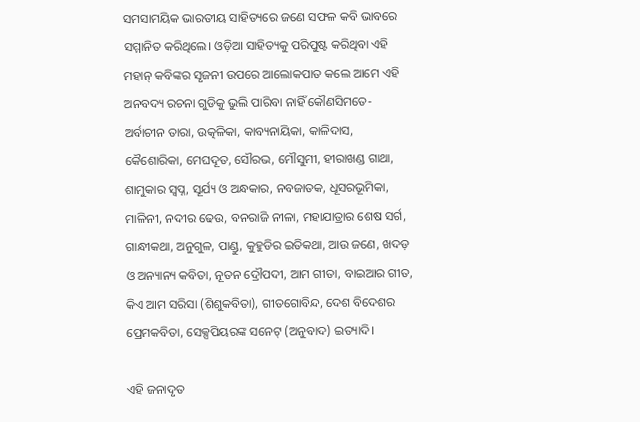ସମସାମୟିକ ଭାରତୀୟ ସାହିତ୍ୟରେ ଜଣେ ସଫଳ କବି ଭାବରେ ସମ୍ମାନିତ କରିଥିଲେ। ଓଡ଼ିଆ ସାହିତ୍ୟକୁ ପରିପୁଷ୍ଟ କରିଥିବା ଏହି ମହାନ୍ କବିଙ୍କର ସୃଜନୀ ଉପରେ ଆଲୋକପାତ କଲେ ଆମେ ଏହି ଅନବଦ୍ୟ ରଚନା ଗୁଡିକୁ ଭୁଲି ପାରିବା ନାହିଁ କୌଣସିମତେ- ଅର୍ବାଚୀନ ତାରା, ଉତ୍କଳିକା, କାବ୍ୟନାୟିକା, କାଳିଦାସ, କୈଶୋରିକା, ମେଘଦୂତ, ସୌରଭ, ମୌସୁମୀ, ହୀରାଖଣ୍ଡ ଗାଥା, ଶାମୁକାର ସ୍ଵପ୍ନ, ସୂର୍ଯ୍ୟ ଓ ଅନ୍ଧକାର, ନବଜାତକ, ଧୂସରଭୂମିକା, ମାଳିନୀ, ନଦୀର ଢେଉ, ବନରାଜି ନୀଳା, ମହାଯାତ୍ରାର ଶେଷ ସର୍ଗ, ଗାନ୍ଧୀକଥା, ଅନୁଗୁଳ, ପାଣ୍ଡୁ, କୁହୁଡିର ଇତିକଥା, ଆଉ ଜଣେ, ଖଦଡ଼ ଓ ଅନ୍ୟାନ୍ୟ କବିତା, ନୂତନ ଦ୍ରୌପଦୀ, ଆମ ଗୀତା, ବାଇଆର ଗୀତ, କିଏ ଆମ ସରିସା (ଶିଶୁକବିତା), ଗୀତଗୋବିନ୍ଦ, ଦେଶ ବିଦେଶର ପ୍ରେମକବିତା, ସେକ୍ସପିୟରଙ୍କ ସନେଟ୍ (ଅନୁବାଦ) ଇତ୍ୟାଦି।

ଏହି ଜନାଦୃତ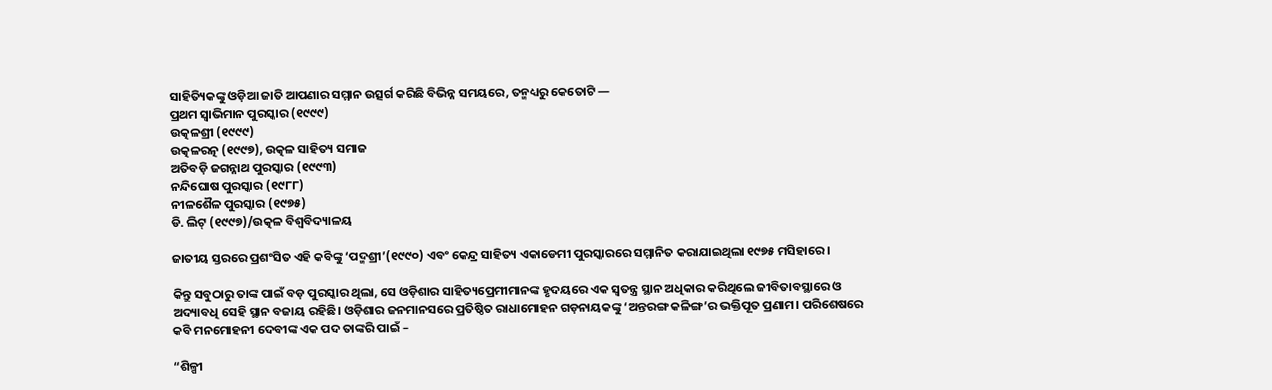ସାହିତ୍ୟିକଙ୍କୁ ଓଡ଼ିଆ ଜାତି ଆପଣାର ସମ୍ମାନ ଉତ୍ସର୍ଗ କରିଛି ବିଭିନ୍ନ ସମୟରେ, ତନ୍ମଧ୍ୟରୁ କେତୋଟି —
ପ୍ରଥମ ସ୍ଵାଭିମାନ ପୁରସ୍କାର (୧୯୯୯)
ଉତ୍କଳଶ୍ରୀ (୧୯୯୯)
ଉତ୍କଳରତ୍ନ (୧୯୯୭), ଉତ୍କଳ ସାହିତ୍ୟ ସମାଜ
ଅତିବଡ଼ି ଜଗନ୍ନାଥ ପୁରସ୍କାର (୧୯୯୩)
ନନ୍ଦିଘୋଷ ପୁରସ୍କାର (୧୯୮୮)
ନୀଳଶୈଳ ପୁରସ୍କାର (୧୯୭୫)
ଡି. ଲିଟ୍ (୧୯୯୭)/ଉତ୍କଳ ବିଶ୍ୱବିଦ୍ୟାଳୟ

ଜାତୀୟ ସ୍ତରରେ ପ୍ରଶଂସିତ ଏହି କବିଙ୍କୁ ‘ପଦ୍ମଶ୍ରୀ’(୧୯୯୦) ଏବଂ କେନ୍ଦ୍ର ସାହିତ୍ୟ ଏକାଡେମୀ ପୁରସ୍କାରରେ ସମ୍ମାନିତ କରାଯାଇଥିଲା ୧୯୭୫ ମସିହାରେ।

କିନ୍ତୁ ସବୁଠାରୁ ତାଙ୍କ ପାଇଁ ବଡ଼ ପୁରସ୍କାର ଥିଲା, ସେ ଓଡ଼ିଶାର ସାହିତ୍ୟପ୍ରେମୀମାନଙ୍କ ହୃଦୟରେ ଏକ ସ୍ବତନ୍ତ୍ର ସ୍ଥାନ ଅଧିକାର କରିଥିଲେ ଜୀବିତାବସ୍ଥାରେ ଓ ଅଦ୍ୟାବଧି ସେହି ସ୍ଥାନ ବଜାୟ ରହିଛି। ଓଡ଼ିଶାର ଜନମାନସରେ ପ୍ରତିଷ୍ଠିତ ରାଧାମୋହନ ଗଡ଼ନାୟକଙ୍କୁ ‘ଅନ୍ତରଙ୍ଗ କଳିଙ୍ଗ’ର ଭକ୍ତିପୂତ ପ୍ରଣାମ। ପରିଶେଷରେ କବି ମନମୋହନୀ ଦେବୀଙ୍କ ଏକ ପଦ ତାଙ୍କରି ପାଇଁ –

“ଶିଳ୍ପୀ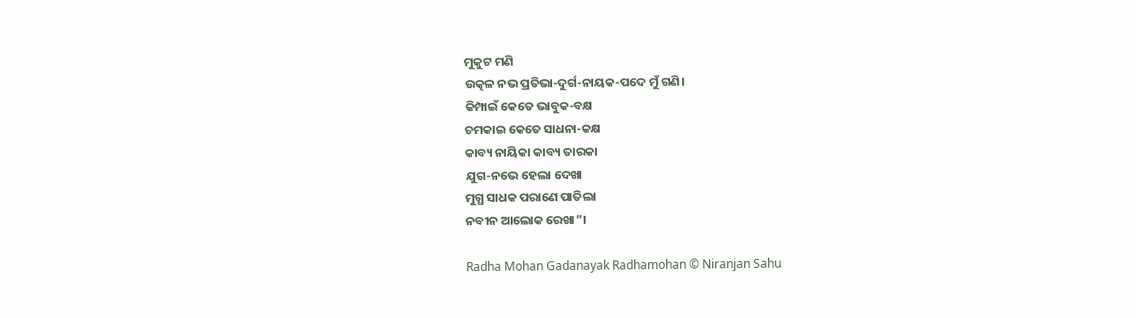ମୁକୁଟ ମଣି
ଉତ୍କଳ ନଭ ପ୍ରତିଭା-ଦୁର୍ଗ-ନାୟକ-ପଦେ ମୁଁ ଗଣି।
କିମ୍ପାଇଁ କେତେ ଭାବୁକ-ବକ୍ଷ
ଚମକାଇ କେତେ ସାଧନା-କକ୍ଷ
କାବ୍ୟ ନାୟିକା କାବ୍ୟ ତାରକା
ଯୁଗ-ନଭେ ହେଲା ଦେଖା
ମୁଗ୍ଧ ସାଧକ ପରାଣେ ପାତିଲା
ନବୀନ ଆଲୋକ ରେଖା”।

Radha Mohan Gadanayak Radhamohan © Niranjan Sahu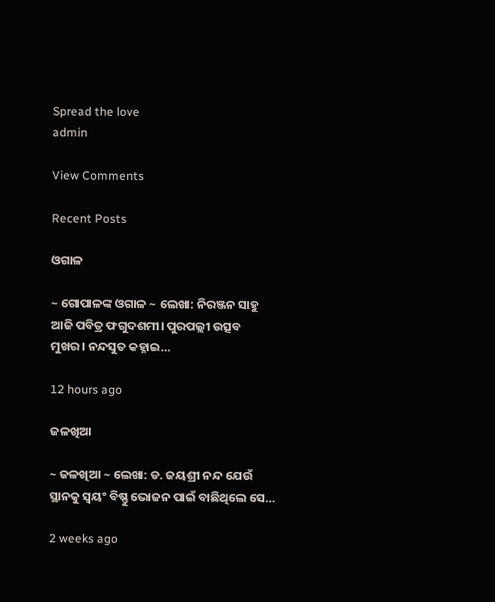Spread the love
admin

View Comments

Recent Posts

ଓଗାଳ

~ ଗୋପାଳଙ୍କ ଓଗାଳ ~ ଲେଖା: ନିରଞ୍ଜନ ସାହୁ ଆଜି ପବିତ୍ର ଫଗୁଦଶମୀ। ପୁରପଲ୍ଲୀ ଉତ୍ସବ ମୁଖର। ନନ୍ଦସୁତ କହ୍ନାଇ…

12 hours ago

ଜଳଖିଆ

~ ଜଳଖିଆ ~ ଲେଖା: ଡ. ଜୟଶ୍ରୀ ନନ୍ଦ ଯେଉଁ ସ୍ଥାନକୁ ସ୍ବୟଂ ବିଷ୍ଣୁ ଭୋଜନ ପାଇଁ ବାଛିଥିଲେ ସେ…

2 weeks ago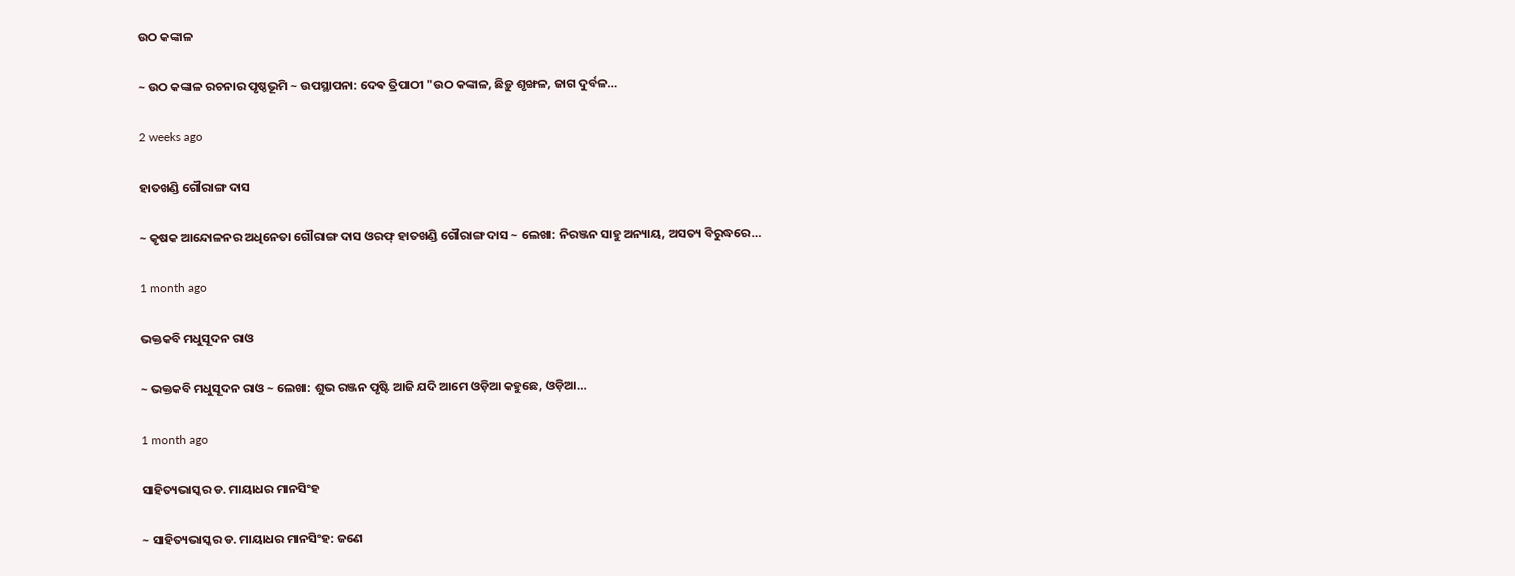ଉଠ କଙ୍କାଳ

~ ଉଠ କଙ୍କାଳ ରଚନାର ପୃଷ୍ଠଭୂମି ~ ଉପସ୍ଥାପନା: ଦେଵ ତ୍ରିପାଠୀ "ଉଠ କଙ୍କାଳ, ଛିଡ଼ୁ ଶୃଙ୍ଖଳ, ଜାଗ ଦୁର୍ବଳ…

2 weeks ago

ହାତଖଣ୍ଡି ଗୌରାଙ୍ଗ ଦାସ

~ କୃଷକ ଆନ୍ଦୋଳନର ଅଧିନେତା ଗୌରାଙ୍ଗ ଦାସ ଓରଫ୍ ହାତଖଣ୍ଡି ଗୌରାଙ୍ଗ ଦାସ ~ ଲେଖା: ନିରଞ୍ଜନ ସାହୁ ଅନ୍ୟାୟ, ଅସତ୍ୟ ବିରୁଦ୍ଧରେ…

1 month ago

ଭକ୍ତକବି ମଧୁସୂଦନ ରାଓ

~ ଭକ୍ତକବି ମଧୁସୂଦନ ରାଓ ~ ଲେଖା: ଶୁଭ ରଞ୍ଜନ ପୃଷ୍ଟି ଆଜି ଯଦି ଆମେ ଓଡ଼ିଆ କହୁଛେ, ଓଡ଼ିଆ…

1 month ago

ସାହିତ୍ୟଭାସ୍କର ଡ. ମାୟାଧର ମାନସିଂହ

~ ସାହିତ୍ୟଭାସ୍କର ଡ. ମାୟାଧର ମାନସିଂହ: ଜଣେ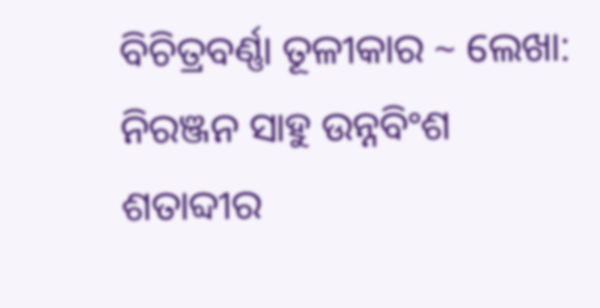ବିଚିତ୍ରବର୍ଣ୍ଣା ତୂଳୀକାର ~ ଲେଖା: ନିରଞ୍ଜନ ସାହୁ ଉନ୍ନବିଂଶ ଶତାବ୍ଦୀର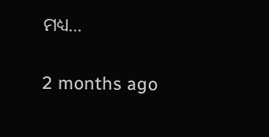ମଧ୍ୟ…

2 months ago